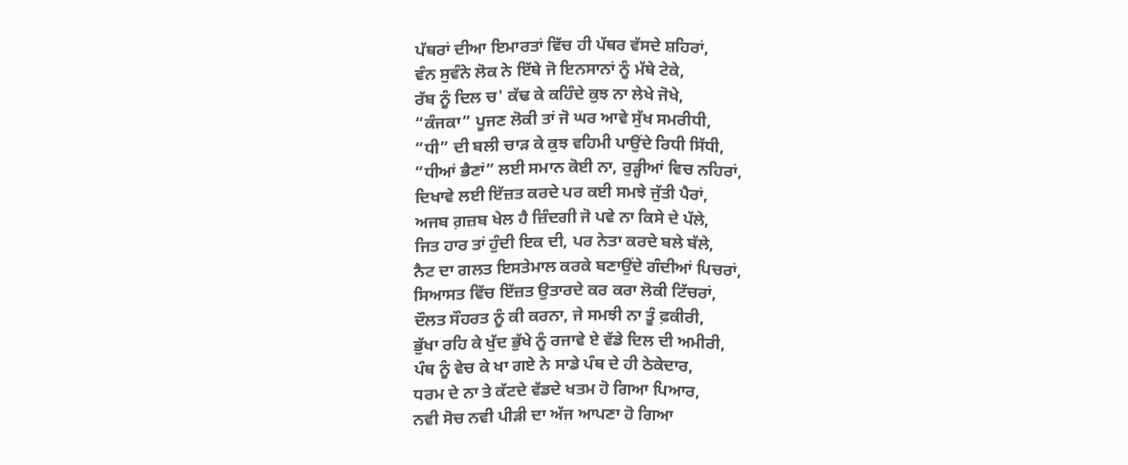ਪੱਥਰਾਂ ਦੀਆ ਇਮਾਰਤਾਂ ਵਿੱਚ ਹੀ ਪੱਥਰ ਵੱਸਦੇ ਸ਼ਹਿਰਾਂ,
ਵੰਨ ਸੁਵੰਨੇ ਲੋਕ ਨੇ ਇੱਥੇ ਜੋ ਇਨਸਾਨਾਂ ਨੂੰ ਮੱਥੇ ਟੇਕੇ,
ਰੱਬ ਨੂੰ ਦਿਲ ਚ' ਕੱਢ ਕੇ ਕਹਿੰਦੇ ਕੁਝ ਨਾ ਲੇਖੇ ਜੋਖੇ,
“ਕੰਜਕਾ” ਪੂਜਣ ਲੋਕੀ ਤਾਂ ਜੋ ਘਰ ਆਵੇ ਸੁੱਖ ਸਮਰੀਧੀ,
“ਧੀ” ਦੀ ਬਲੀ ਚਾੜ ਕੇ ਕੁਝ ਵਹਿਮੀ ਪਾਉਂਦੇ ਰਿਧੀ ਸਿੱਧੀ,
“ਧੀਆਂ ਭੈਣਾਂ” ਲਈ ਸਮਾਨ ਕੋਈ ਨਾ, ਰੁੜ੍ਹੀਆਂ ਵਿਚ ਨਹਿਰਾਂ,
ਦਿਖਾਵੇ ਲਈ ਇੱਜ਼ਤ ਕਰਦੇ ਪਰ ਕਈ ਸਮਝੇ ਜੁੱਤੀ ਪੈਰਾਂ,
ਅਜਬ ਗ਼ਜ਼ਬ ਖੇਲ ਹੈ ਜ਼ਿੰਦਗੀ ਜੋ ਪਵੇ ਨਾ ਕਿਸੇ ਦੇ ਪੱਲੇ,
ਜਿਤ ਹਾਰ ਤਾਂ ਹੁੰਦੀ ਇਕ ਦੀ, ਪਰ ਨੇਤਾ ਕਰਦੇ ਬਲੇ ਬੱਲੇ,
ਨੈਟ ਦਾ ਗਲਤ ਇਸਤੇਮਾਲ ਕਰਕੇ ਬਣਾਉਂਦੇ ਗੰਦੀਆਂ ਪਿਚਰਾਂ,
ਸਿਆਸਤ ਵਿੱਚ ਇੱਜ਼ਤ ਉਤਾਰਦੇ ਕਰ ਕਰਾ ਲੋਕੀ ਟਿੱਚਰਾਂ,
ਦੌਲਤ ਸੌਹਰਤ ਨੂੰ ਕੀ ਕਰਨਾ, ਜੇ ਸਮਝੀ ਨਾ ਤੂੰ ਫ਼ਕੀਰੀ,
ਭੁੱਖਾ ਰਹਿ ਕੇ ਖੁੱਦ ਭੁੱਖੇ ਨੂੰ ਰਜਾਵੇ ਏ ਵੱਡੇ ਦਿਲ ਦੀ ਅਮੀਰੀ,
ਪੰਥ ਨੂੰ ਵੇਚ ਕੇ ਖਾ ਗਏ ਨੇ ਸਾਡੇ ਪੰਥ ਦੇ ਹੀ ਠੇਕੇਦਾਰ,
ਧਰਮ ਦੇ ਨਾ ਤੇ ਕੱਟਦੇ ਵੱਡਦੇ ਖਤਮ ਹੋ ਗਿਆ ਪਿਆਰ,
ਨਵੀ ਸੋਚ ਨਵੀ ਪੀੜੀ ਦਾ ਅੱਜ ਆਪਣਾ ਹੋ ਗਿਆ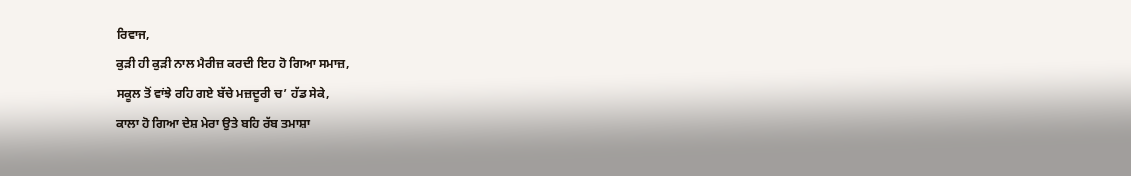ਰਿਵਾਜ,
ਕੁੜੀ ਹੀ ਕੁੜੀ ਨਾਲ ਮੈਰੀਜ਼ ਕਰਦੀ ਇਹ ਹੋ ਗਿਆ ਸਮਾਜ਼,
ਸਕੂਲ ਤੋਂ ਵਾਂਝੇ ਰਹਿ ਗਏ ਬੱਚੇ ਮਜ਼ਦੂਰੀ ਚ’ ਹੱਡ ਸੇਕੇ,
ਕਾਲਾ ਹੋ ਗਿਆ ਦੇਸ਼ ਮੇਰਾ ਉਤੇ ਬਹਿ ਰੱਬ ਤਮਾਸ਼ਾ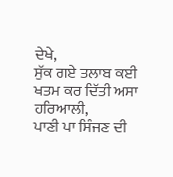ਦੇਖੇ,
ਸੁੱਕ ਗਏ ਤਲਾਬ ਕਈ ਖਤਮ ਕਰ ਦਿੱਤੀ ਅਸਾ ਹਰਿਆਲੀ,
ਪਾਣੀ ਪਾ ਸਿੰਜਣ ਦੀ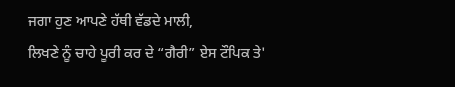ਜਗਾ ਹੁਣ ਆਪਣੇ ਹੱਥੀ ਵੱਡਦੇ ਮਾਲੀ,
ਲਿਖਣੇ ਨੂੰ ਚਾਹੇ ਪੂਰੀ ਕਰ ਦੇ “ਗੈਰੀ” ਏਸ ਟੌਪਿਕ ਤੇ'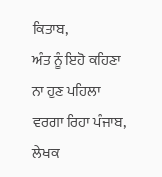ਕਿਤਾਬ,
ਅੰਤ ਨੂੰ ਇਹੋ ਕਹਿਣਾ ਨਾ ਹੁਣ ਪਹਿਲਾ ਵਰਗਾ ਰਿਹਾ ਪੰਜਾਬ,
ਲੇਖਕ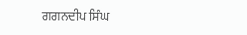ਗਗਨਦੀਪ ਸਿੰਘ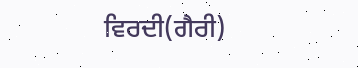ਵਿਰਦੀ(ਗੈਰੀ)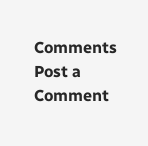Comments
Post a Comment